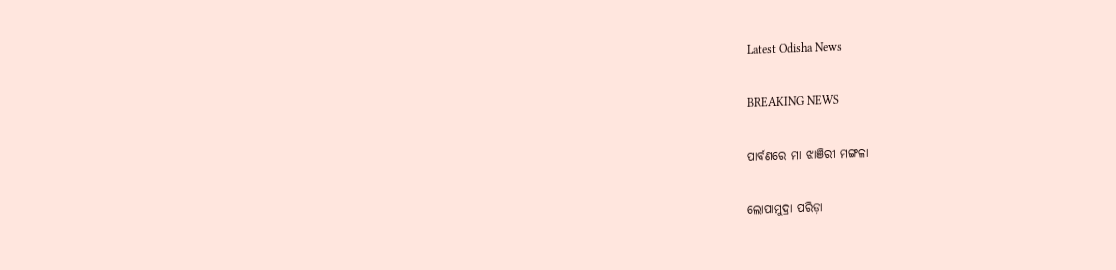Latest Odisha News

BREAKING NEWS

ପାର୍ବଣରେ ମା ଝାଞିରୀ ମଙ୍ଗଳା

ଲୋପାମୁଦ୍ରା ପରିଡ଼ା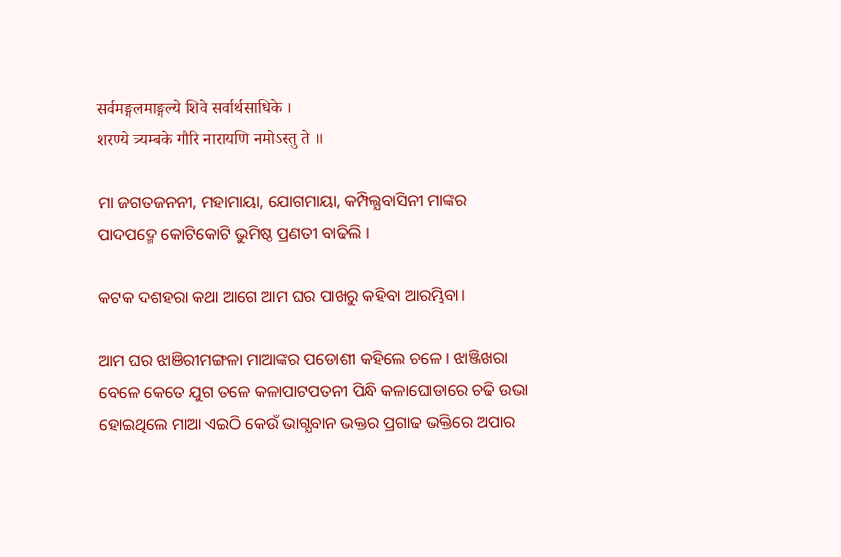सर्वमङ्गलमाङ्गल्ये शिवे सर्वार्थसाधिके ।
शरण्ये त्र्यम्बके गौरि नारायणि नमोऽस्तु ते ॥

ମା ଜଗତଜନନୀ, ମହାମାୟା, ଯୋଗମାୟା, କମ୍ପିଲ୍ଯବାସିନୀ ମାଙ୍କର ପାଦପଦ୍ମେ କୋଟିକୋଟି ଭୁମିଷ୍ଠ ପ୍ରଣତୀ ବାଢିଲି ।

କଟକ ଦଶହରା କଥା ଆଗେ ଆମ ଘର ପାଖରୁ କହିବା ଆରମ୍ଭିବା।

ଆମ ଘର ଝାଞିରୀମଙ୍ଗଳା ମାଆଙ୍କର ପଡୋଶୀ କହିଲେ ଚଳେ । ଝାଞ୍ଜିଖରା ବେଳେ କେତେ ଯୁଗ ତଳେ କଳାପାଟପତନୀ ପିନ୍ଧି କଳାଘୋଡାରେ ଚଢି ଉଭା ହୋଇଥିଲେ ମାଆ ଏଇଠି କେଉଁ ଭାଗ୍ଯବାନ ଭକ୍ତର ପ୍ରଗାଢ ଭକ୍ତିରେ ଅପାର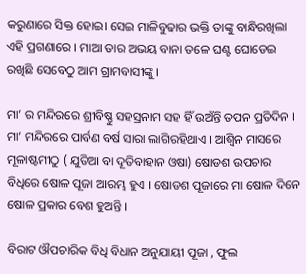କରୁଣାରେ ସିକ୍ତ ହୋଇ। ସେଇ ମାଳିବୁଢାର ଭକ୍ତି ତାଙ୍କୁ ବାନ୍ଧିରଖିଲା ଏହି ପ୍ରଗଣାରେ । ମାଆ ତାର ଅଭୟ ବାନା ତଳେ ଘଣ୍ଟ ଘୋଡେଇ ରଖିଛି ସେବେଠୁ ଆମ ଗ୍ରାମବାସୀଙ୍କୁ ।

ମା’ ର ମନ୍ଦିରରେ ଶ୍ରୀବିଷ୍ଣୁ ସହସ୍ରନାମ ସହ ହିଁ ଉଅଁନ୍ତି ତପନ ପ୍ରତିଦିନ । ମା’ ମନ୍ଦିରରେ ପାର୍ବଣ ବର୍ଷ ସାରା ଲାଗିରହିଥାଏ । ଆଶ୍ବିନ ମାସରେ ମୂଳାଷ୍ଟମୀଠୁ ( ଯୁତିଆ ବା ଦୂତିବାହାନ ଓଷା) ଷୋଡଶ ଉପଚାର ବିଧିରେ ଷୋଳ ପୂଜା ଆରମ୍ଭ ହୁଏ । ଷୋଡଶ ପୂଜାରେ ମା ଷୋଳ ଦିନେ ଷୋଳ ପ୍ରକାର ବେଶ ହୁଅନ୍ତି ।

ବିରାଟ ଔପଚାରିକ ବିଧି ବିଧାନ ଅନୁଯାୟୀ ପୂଜା , ଫୁଲ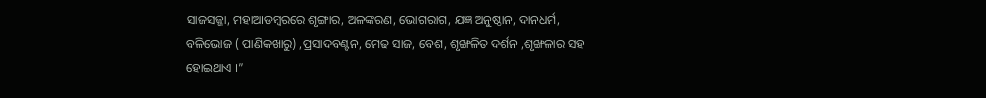ସାଜସଜ୍ଜା, ମହାଆଡମ୍ବରରେ ଶୃଙ୍ଗାର, ଅଳଙ୍କରଣ, ଭୋଗରାଗ, ଯଜ୍ଞ ଅନୁଷ୍ଠାନ, ଦାନଧର୍ମ, ବଳିଭୋଜ ( ପାଣିକଖାରୁ) ,ପ୍ରସାଦବଣ୍ଟନ, ମେଢ ସାଜ, ବେଶ, ଶୃଙ୍ଖଳିତ ଦର୍ଶନ ,ଶୃଙ୍ଖଳାର ସହ ହୋଇଥାଏ ।”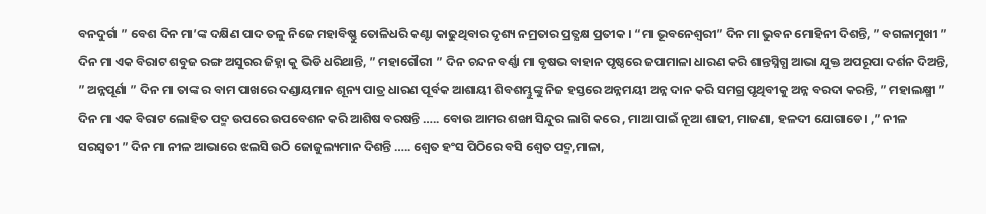ବନଦୁର୍ଗା ” ବେଶ ଦିନ ମା’ଙ୍କ ଦକ୍ଷିଣ ପାଦ ତଳୁ ନିଜେ ମହାବିଷ୍ଣୁ ତୋଳିଧରି କଣ୍ଟା କାଢୁଥିବାର ଦୃଶ୍ୟ ନମ୍ରତାର ପ୍ରତ୍ଯକ୍ଷ ପ୍ରତୀକ । “ମା ଭୂବନେଶ୍ବରୀ” ଦିନ ମା ଭୁବନ ମୋହିନୀ ଦିଶନ୍ତି, ” ବଗଳାମୁଖୀ ” ଦିନ ମା ଏକ ବିରାଟ ଶବୁଜ ରଙ୍ଗ ଅସୁରର ଜିହ୍ନା କୁ ଭିଡି ଧରିଥାନ୍ତି, ” ମହାଗୌରୀ ” ଦିନ ଚନ୍ଦନ ବର୍ଣ୍ଣା ମା ବୃଷଭ ବାହାନ ପୃଷ୍ଠରେ ଜପାମାଳା ଧାରଣ କରି ଶାନ୍ତସ୍ନିଗ୍ଧ ଆଭା ଯୁକ୍ତ ଅପରୂପା ଦର୍ଶନ ଦିଅନ୍ତି, ” ଅନ୍ନପୂର୍ଣା ” ଦିନ ମା ତାଙ୍କ ର ବାମ ପାଖରେ ଦଣ୍ଡାୟମାନ ଶୂନ୍ୟ ପାତ୍ର ଧାରଣ ପୂର୍ବକ ଆଶାୟୀ ଶିବଶମ୍ଭୁଙ୍କୁ ନିଜ ହସ୍ତରେ ଅନ୍ନମୟୀ ଅନ୍ନ ଦାନ କରି ସମଗ୍ର ପୃଥିବୀକୁ ଅନ୍ନ ବରଦା କରନ୍ତି, ” ମହାଲକ୍ଷ୍ମୀ ” ଦିନ ମା ଏକ ବିରାଟ ଲୋହିତ ପଦ୍ମ ଉପରେ ଉପବେଶନ କରି ଆଶିଷ ବରଷନ୍ତି ….. ବୋଉ ଆମର ଶଙ୍ଖା ସିନ୍ଦୁର ଲାଗି କରେ , ମାଆ ପାଇଁ ନୂଆ ଶାଢୀ, ମାଜଣା, ହଳଦୀ ଯୋଗାଡେ। ,” ନୀଳ ସରସ୍ବତୀ ” ଦିନ ମା ନୀଳ ଆଭାରେ ଝଲସି ଉଠି ଜୋଜୁଲ୍ୟମାନ ଦିଶନ୍ତି ….. ଶ୍ବେତ ହଂସ ପିଠିରେ ବସି ଶ୍ବେତ ପଦ୍ମ,ମାଳା,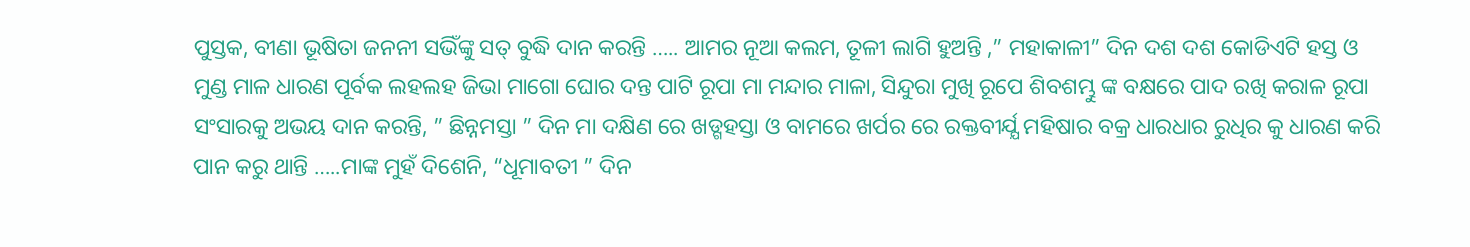ପୁସ୍ତକ, ବୀଣା ଭୂଷିତା ଜନନୀ ସଭିଁଙ୍କୁ ସତ୍ ବୁଦ୍ଧି ଦାନ କରନ୍ତି ….. ଆମର ନୂଆ କଲମ, ତୂଳୀ ଲାଗି ହୁଅନ୍ତି ,” ମହାକାଳୀ” ଦିନ ଦଶ ଦଶ କୋଡିଏଟି ହସ୍ତ ଓ ମୁଣ୍ଡ ମାଳ ଧାରଣ ପୂର୍ବକ ଲହଲହ ଜିଭା ମାଗୋ ଘୋର ଦନ୍ତ ପାଟି ରୂପା ମା ମନ୍ଦାର ମାଳା, ସିନ୍ଦୁରା ମୁଖି ରୂପେ ଶିବଶମ୍ଭୁ ଙ୍କ ବକ୍ଷରେ ପାଦ ରଖି କରାଳ ରୂପା ସଂସାରକୁ ଅଭୟ ଦାନ କରନ୍ତି, ” ଛିନ୍ନମସ୍ତା ” ଦିନ ମା ଦକ୍ଷିଣ ରେ ଖଡ୍ଗହସ୍ତା ଓ ବାମରେ ଖର୍ପର ରେ ରକ୍ତବୀର୍ଯ୍ଯ ମହିଷାର ବକ୍ର ଧାରଧାର ରୁଧିର କୁ ଧାରଣ କରି ପାନ କରୁ ଥାନ୍ତି …..ମାଙ୍କ ମୁହଁ ଦିଶେନି, “ଧୂମାବତୀ ” ଦିନ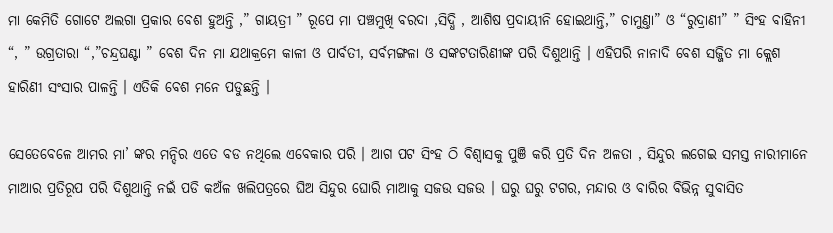ମା କେମିତି ଗୋଟେ ଅଲଗା ପ୍ରକାର ବେଶ ହୁଅନ୍ତି ,” ଗାୟତ୍ରୀ ” ରୂପେ ମା ପଞ୍ଚମୁଖି ବରଦା ,ସିଦ୍ଧି , ଆଶିଷ ପ୍ରଦାୟୀନି ହୋଇଥାନ୍ତି,” ଚାମୁଣ୍ତା” ଓ “ରୁଦ୍ରାଣୀ” ” ସିଂହ ବାହିନୀ “, ” ଉଗ୍ରତାରା “,”ଚନ୍ଦ୍ରଘଣ୍ଟା ” ବେଶ ଦିନ ମା ଯଥାକ୍ରମେ କାଳୀ ଓ ପାର୍ବତୀ, ସର୍ବମଙ୍ଗଳା ଓ ସଙ୍କଟତାରିଣୀଙ୍କ ପରି ଦିଶୁଥାନ୍ତି । ଏହିପରି ନାନାଦି ବେଶ ସଜ୍ଜିତ ମା କ୍ଲେଶ ହାରିଣୀ ସଂସାର ପାଳନ୍ତି । ଏତିକି ବେଶ ମନେ ପଡୁଛନ୍ତି ।

ସେତେବେଳେ ଆମର ମା’ ଙ୍କର ମନ୍ଦିର ଏତେ ବଡ ନଥିଲେ ଏବେକାର ପରି । ଆଗ ପଟ ସିଂହ ଠି ବିଶ୍ବାସକୁ ପୁଞି କରି ପ୍ରତି ଦିନ ଅଳତା , ସିନ୍ଦୁର ଲଗେଇ ସମସ୍ତ ନାରୀମାନେ ମାଆର ପ୍ରତିରୂପ ପରି ଦିଶୁଥାନ୍ତି ନଇଁ ପଡି କଅଁଳ ଖଲିପତ୍ରରେ ଘିଅ ସିନ୍ଦୁର ଘୋରି ମାଆକୁ ସଜଉ ସଜଉ । ଘରୁ ଘରୁ ଟଗର, ମନ୍ଦାର ଓ ବାରିର ବିଭିନ୍ନ ସୁବାସିତ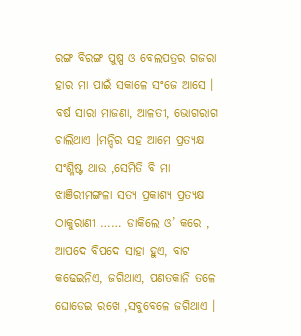ରଙ୍ଗ ବିରଙ୍ଗ ପୁଷ୍ପ ଓ ବେଲପତ୍ରର ଗଜରା ହାର ମା ପାଇଁ ସକାଳେ ସଂଜେ ଆସେ । ବର୍ଷ ସାରା ମାଜଣା, ଆଳତୀ, ଭୋଗରାଗ ଚାଲିଥାଏ ।ମନ୍ଦିର ସହ ଆମେ ପ୍ରତ୍ଯକ୍ଷ ସଂଶ୍ଳିଷ୍ଟ ଥାଉ ,ସେମିତି ବି ମା ଝାଞିରୀମଙ୍ଗଳା ସତ୍ୟ ପ୍ରକାଶ୍ଯ ପ୍ରତ୍ୟକ୍ଷ ଠାକୁରାଣୀ …… ଡାକିଲେ ଓ’ କରେ , ଆପଦେ ବିପଦେ ସାହା ହୁଏ, ବାଟ କଢେଇନିଏ, ଜଗିଥାଏ, ପଣତକାନି ତଳେ ଘୋଡେଇ ରଖେ ,ସବୁବେଳେ ଜଗିଥାଏ ।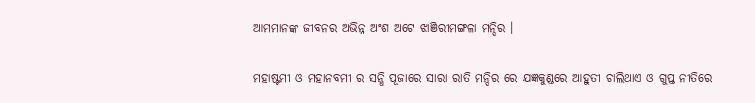ଆମମାନଙ୍କ ଜୀବନର ଅଭିନ୍ନ ଅଂଶ ଅଟେ ଝାଞିରୀମଙ୍ଗଳା ମନ୍ଦିର ।

ମହାଷ୍ଟମୀ ଓ ମହାନବମୀ ର ସନ୍ଧି ପୂଜାରେ ସାରା ରାତି ମନ୍ଦିର ରେ ଯଜ୍ଞକୁଣ୍ଡରେ ଆହୁତୀ ଚାଲିଥାଏ ଓ ଗୁପ୍ତ ନୀତିରେ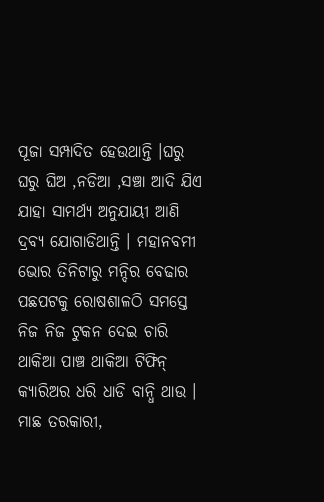ପୂଜା ସମ୍ପାଦିତ ହେଉଥାନ୍ତି ।ଘରୁ ଘରୁ ଘିଅ ,ନଡିଆ ,ସଞ୍ଚା ଆଦି ଯିଏ ଯାହା ସାମର୍ଥ୍ୟ ଅନୁଯାୟୀ ଆଣି ଦ୍ରବ୍ୟ ଯୋଗାଡିଥାନ୍ତି । ମହାନବମୀ ଭୋର ତିନିଟାରୁ ମନ୍ଦିର ବେଢାର ପଛପଟକୁ ରୋଷଶାଳଠି ସମସ୍ତେ ନିଜ ନିଜ ଟୁକନ ଦେଇ ଚାରି ଥାକିଆ ପାଞ୍ଚ ଥାକିଆ ଟିଫିନ୍ କ୍ଯାରିଅର ଧରି ଧାଡି ବାନ୍ଧି ଥାଉ । ମାଛ ତରକାରୀ,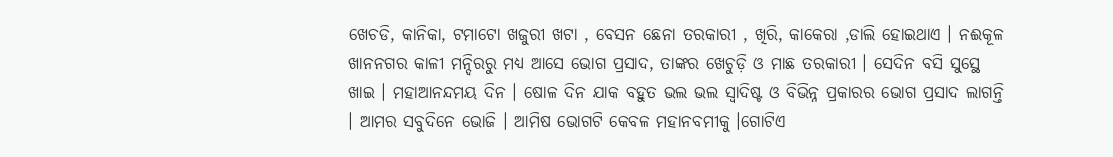ଖେଚଡି, କାନିକା, ଟମାଟୋ ଖଜୁରୀ ଖଟା , ବେସନ ଛେନା ତରକାରୀ , ଖିରି, କାକେରା ,ଡାଲି ହୋଇଥାଏ । ନଈକୂଳ ଖାନନଗର କାଳୀ ମନ୍ଦିରରୁ ମଧ୍ୟ ଆସେ ଭୋଗ ପ୍ରସାଦ, ତାଙ୍କର ଖେଚୁଡ଼ି ଓ ମାଛ ତରକାରୀ । ସେଦିନ ବସି ସୁସ୍ଥେ ଖାଇ । ମହାଆନନ୍ଦମୟ ଦିନ । ଷୋଳ ଦିନ ଯାକ ବହୁତ ଭଲ ଭଲ ସ୍ବାଦିଷ୍ଟ ଓ ବିଭିନ୍ନ ପ୍ରକାରର ଭୋଗ ପ୍ରସାଦ ଲାଗନ୍ତି । ଆମର ସବୁଦିନେ ଭୋଜି । ଆମିଷ ଭୋଗଟି କେବଳ ମହାନବମୀକୁ ।ଗୋଟିଏ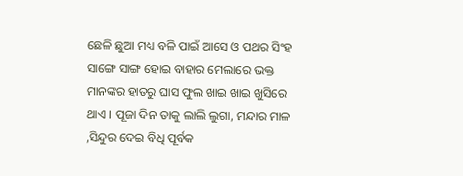ଛେଳି ଛୁଆ ମଧ୍ୟ ବଳି ପାଇଁ ଆସେ ଓ ପଥର ସିଂହ ସାଙ୍ଗେ ସାଙ୍ଗ ହୋଇ ବାହାର ମେଲାରେ ଭକ୍ତ ମାନଙ୍କର ହାତରୁ ଘାସ ଫୁଲ ଖାଇ ଖାଇ ଖୁସିରେ ଥାଏ । ପୂଜା ଦିନ ତାକୁ ଲାଲି ଲୁଗା, ମନ୍ଦାର ମାଳ ,ସିନ୍ଦୁର ଦେଇ ବିଧି ପୂର୍ବକ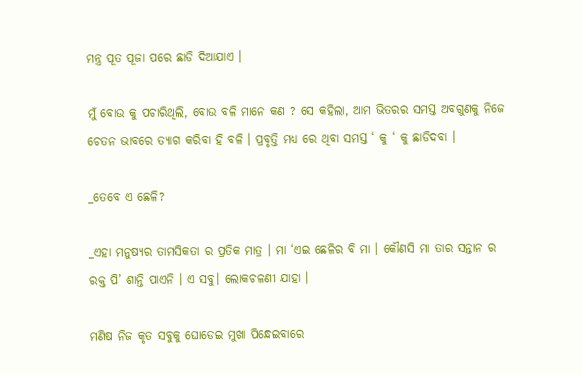ମନ୍ତ୍ର ପୂତ ପୂଜା ପରେ ଛାଡି ଦିଆଯାଏ ।

ମୁଁ ବୋଉ କୁ ପଚାରିଥିଲି, ବୋଉ ବଳି ମାନେ କଣ ? ସେ କହିଲା, ଆମ ଭିତରର ସମସ୍ତ ଅବଗୁଣକୁ ନିଜେ ଚେତନ ଭାବରେ ତ୍ଯାଗ କରିବା ହି ବଳି । ପ୍ରବୃତ୍ତି ମଧ୍ୟ ରେ ଥିବା ସମସ୍ତ ‘ କୁ ‘ କୁ ଛାଡିଦବା ।

_ତେବେ ଏ ଛେଳି?

_ଏହା ମନୁଷ୍ୟର ତାମସିକତା ର ପ୍ରତିକ ମାତ୍ର । ମା ‘ଏଇ ଛେଳିର ବି ମା । କୌଣସି ମା ତାର ସନ୍ତାନ ର ରକ୍ତ ପି’ ଶାନ୍ତି ପାଏନି । ଏ ସବୁ। ଲୋକଚଳଣୀ ଯାହା ।

ମଣିଷ ନିଜ କୃତ ସବୁକୁ ଘୋଡେଇ ମୁଖା ପିନ୍ଧେଇବାରେ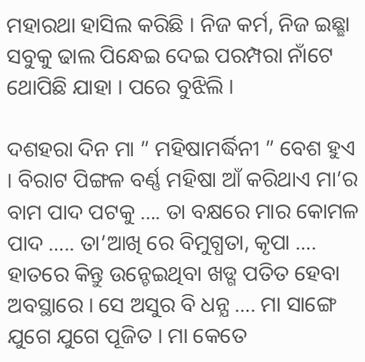ମହାରଥା ହାସିଲ କରିଛି । ନିଜ କର୍ମ, ନିଜ ଇଛ୍ଛା ସବୁକୁ ଢାଲ ପିନ୍ଧେଇ ଦେଇ ପରମ୍ପରା ନାଁଟେ ଥୋପିଛି ଯାହା । ପରେ ବୁଝିଲି ।

ଦଶହରା ଦିନ ମା ” ମହିଷାମର୍ଦ୍ଧିନୀ ” ବେଶ ହୁଏ । ବିରାଟ ପିଙ୍ଗଳ ବର୍ଣ୍ଣ ମହିଷା ଆଁ କରିଥାଏ ମା’ର ବାମ ପାଦ ପଟକୁ …. ତା ବକ୍ଷରେ ମାର କୋମଳ ପାଦ ….. ତା’ଆଖି ରେ ବିମୁଗ୍ଧତା, କୃପା …. ହାତରେ କିନ୍ତୁ ଉନ୍ଚେଇଥିବା ଖଡ୍ଗ ପତିତ ହେବା ଅବସ୍ଥାରେ । ସେ ଅସୁର ବି ଧନ୍ଯ …. ମା ସାଙ୍ଗେ ଯୁଗେ ଯୁଗେ ପୂଜିତ । ମା କେତେ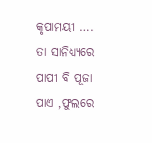କୃପାମୟୀ …. ତା ସାନିଧ୍ଯ୍ଯରେ ପାପୀ ବି ପୂଜା ପାଏ ,ଫୁଲରେ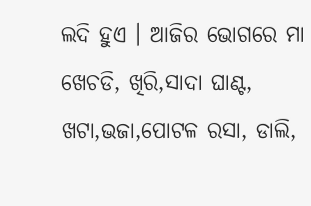ଲଦି ହୁଏ । ଆଜିର ଭୋଗରେ ମା ଖେଚଡି, ଖିରି,ସାଦା ଘାଣ୍ଟ, ଖଟା,ଭଜା,ପୋଟଳ ରସା, ଡାଲି,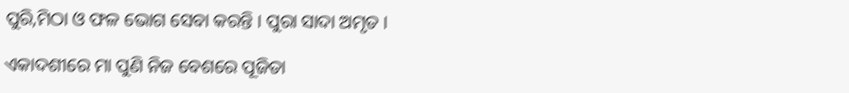ପୁରି,ମିଠା ଓ ଫଳ ଭୋଗ ସେବା କରନ୍ତି । ପୁରା ସାଦା ଅମୃତ ।

ଏକାଦଶୀରେ ମା ପୁଣି ନିଜ ବେଶରେ ପୂଜିତା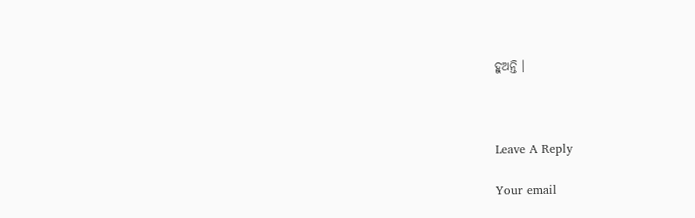ହୁଅନ୍ତି ।



Leave A Reply

Your email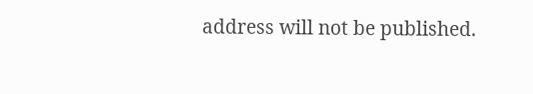address will not be published.